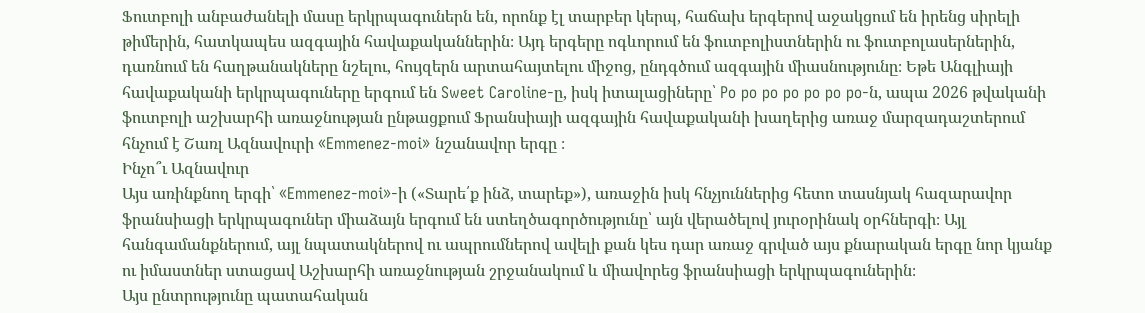Ֆուտբոլի անբաժանելի մասը երկրպագուներն են, որոնք էլ տարբեր կերպ, հաճախ երգերով աջակցում են իրենց սիրելի թիմերին, հատկապես ազգային հավաքականներին։ Այդ երգերը ոգևորում են ֆուտբոլիստներին ու ֆուտբոլասերներին, դառնում են հաղթանակները նշելու, հույզերն արտահայտելու միջոց, ընդգծում ազգային միասնությունը։ Եթե Անգլիայի հավաքականի երկրպագուները երգում են Sweet Caroline-ը, իսկ իտալացիները՝ Po po po po po po po-ն, ապա 2026 թվականի ֆուտբոլի աշխարհի առաջնության ընթացքում Ֆրանսիայի ազգային հավաքականի խաղերից առաջ մարզադաշտերում հնչում է Շառլ Ազնավուրի «Emmenez-moi» նշանավոր երգը ։
Ինչո՞ւ Ազնավուր
Այս առինքնող երգի՝ «Emmenez-moi»-ի («Տարե՛ք ինձ, տարեք»), առաջին իսկ հնչյուններից հետո տասնյակ հազարավոր ֆրանսիացի երկրպագուներ միաձայն երգում են ստեղծագործությունը՝ այն վերածելով յուրօրինակ օրհներգի։ Այլ հանգամանքներում, այլ նպատակներով ու ապրումներով ավելի քան կես դար առաջ գրված այս քնարական երգը նոր կյանք ու իմաստներ ստացավ Աշխարհի առաջնության շրջանակում և միավորեց ֆրանսիացի երկրպագուներին։
Այս ընտրությունը պատահական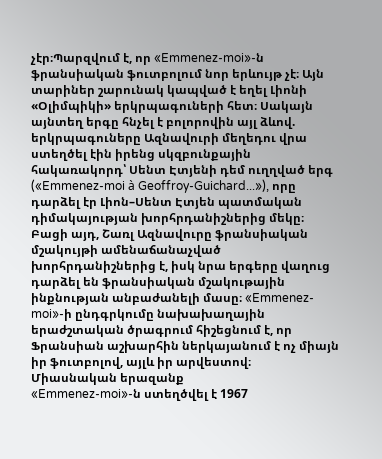չէր։Պարզվում է, որ «Emmenez-moi»-ն ֆրանսիական ֆուտբոլում նոր երևույթ չէ։ Այն տարիներ շարունակ կապված է եղել Լիոնի «Օլիմպիկի» երկրպագուների հետ։ Սակայն այնտեղ երգը հնչել է բոլորովին այլ ձևով. երկրպագուները Ազնավուրի մեղեդու վրա ստեղծել էին իրենց սկզբունքային հակառակորդ՝ Սենտ Էտյենի դեմ ուղղված երգ («Emmenez-moi à Geoffroy-Guichard...»), որը դարձել էր Լիոն–Սենտ Էտյեն պատմական դիմակայության խորհրդանիշներից մեկը։
Բացի այդ, Շառլ Ազնավուրը ֆրանսիական մշակույթի ամենաճանաչված խորհրդանիշներից է, իսկ նրա երգերը վաղուց դարձել են ֆրանսիական մշակութային ինքնության անբաժանելի մասը։ «Emmenez-moi»-ի ընդգրկումը նախախաղային երաժշտական ծրագրում հիշեցնում է, որ Ֆրանսիան աշխարհին ներկայանում է ոչ միայն իր ֆուտբոլով, այլև իր արվեստով։
Միասնական երազանք
«Emmenez-moi»-ն ստեղծվել է 1967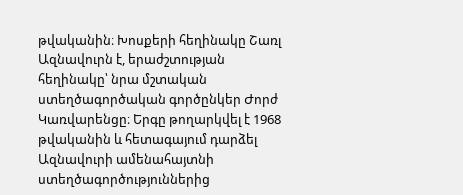թվականին։ Խոսքերի հեղինակը Շառլ Ազնավուրն է, երաժշտության հեղինակը՝ նրա մշտական ստեղծագործական գործընկեր Ժորժ Կառվարենցը։ Երգը թողարկվել է 1968 թվականին և հետագայում դարձել Ազնավուրի ամենահայտնի ստեղծագործություններից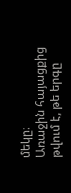մեկը։
Առաջին հայացքից թվում է, թե երգը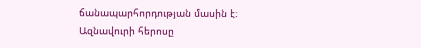ճանապարհորդության մասին է։ Ազնավուրի հերոսը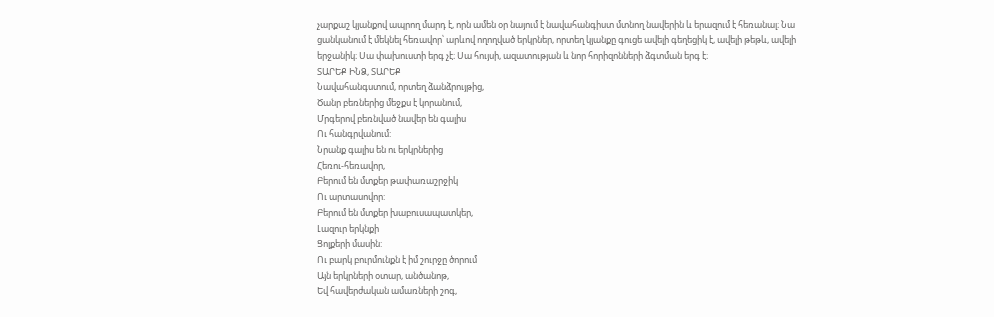չարքաշ կյանքով ապրող մարդ է, որն ամեն օր նայում է նավահանգիստ մտնող նավերին և երազում է հեռանալ։ Նա ցանկանում է մեկնել հեռավոր՝ արևով ողողված երկրներ, որտեղ կյանքը գուցե ավելի գեղեցիկ է, ավելի թեթև, ավելի երջանիկ։ Սա փախուստի երգ չէ։ Սա հույսի, ազատության և նոր հորիզոնների ձգտման երգ է։
ՏԱՐԵՔ ԻՆՁ, ՏԱՐԵՔ
Նավահանգստում, որտեղ ձանձրույթից,
Ծանր բեռներից մեջքս է կորանում,
Մրգերով բեռնված նավեր են գալիս
Ու հանգրվանում:
Նրանք գալիս են ու երկրներից
Հեռու-հեռավոր,
Բերում են մտքեր թափառաշրջիկ
Ու արտասովոր:
Բերում են մտքեր խաբուսապատկեր,
Լազուր երկնքի
Ցոլքերի մասին:
Ու բարկ բուրմունքն է իմ շուրջը ծորում
Այն երկրների օտար, անծանոթ,
Եվ հավերժական ամառների շոգ,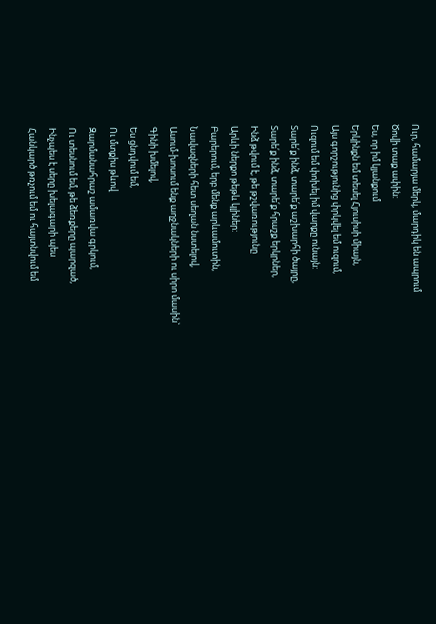Ուր, համարյա մերկ, մարդիկ են ապրում
Ծովի տաք ափին:
Ես, որ իմ կյանքում
Երկինքն եմ տեսել Հյուսիսի միայն,
Այս գորշությունից փրկվել եմ ուզում,
Ուզում եմ փոխել իմ վարքը ունայն:
Տարե՛ք ինձ, տարե՛ք աշխարհի ծայրը,
Տարե՛ք ինձ, տարե՛ք հրաշք երկրներ,
Ինձ թվում է, թե թշվառությունը
Արևի ներքո թեթև կլիներ:
Բարերում, երբ մենք արևամուտին,
Նավազների հետ սեղան նստելով,
Ասում-խոսում ենք աղջնակների ու սիրո մասին`
Գինի խմելով,
Ես ցնդվում եմ,
Ու մտքիս թևով
Զարմանահրաշ ամառվա գրկում,
Ու տեսնում եմ, թե ձեռքերը պարզած,
Ինչպես է սերը խելագարի պես
Հանկարծ թռչում եմ ու հայտնվում եմ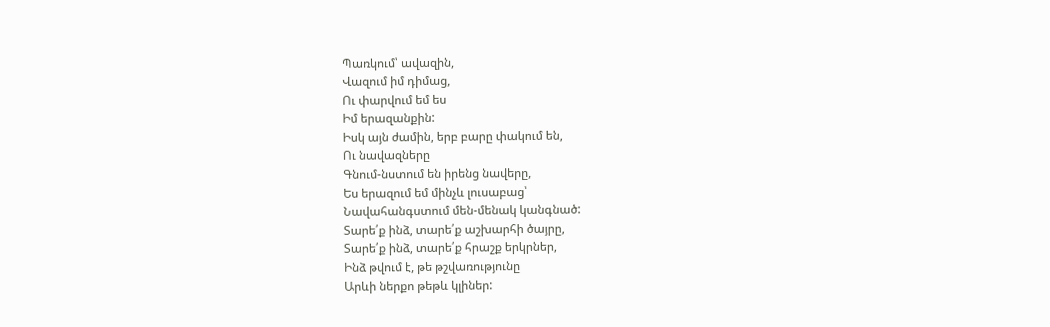Պառկում՝ ավազին,
Վազում իմ դիմաց,
Ու փարվում եմ ես
Իմ երազանքին:
Իսկ այն ժամին, երբ բարը փակում են,
Ու նավազները
Գնում-նստում են իրենց նավերը,
Ես երազում եմ մինչև լուսաբաց՝
Նավահանգստում մեն-մենակ կանգնած:
Տարե՛ք ինձ, տարե՛ք աշխարհի ծայրը,
Տարե՛ք ինձ, տարե՛ք հրաշք երկրներ,
Ինձ թվում է, թե թշվառությունը
Արևի ներքո թեթև կլիներ: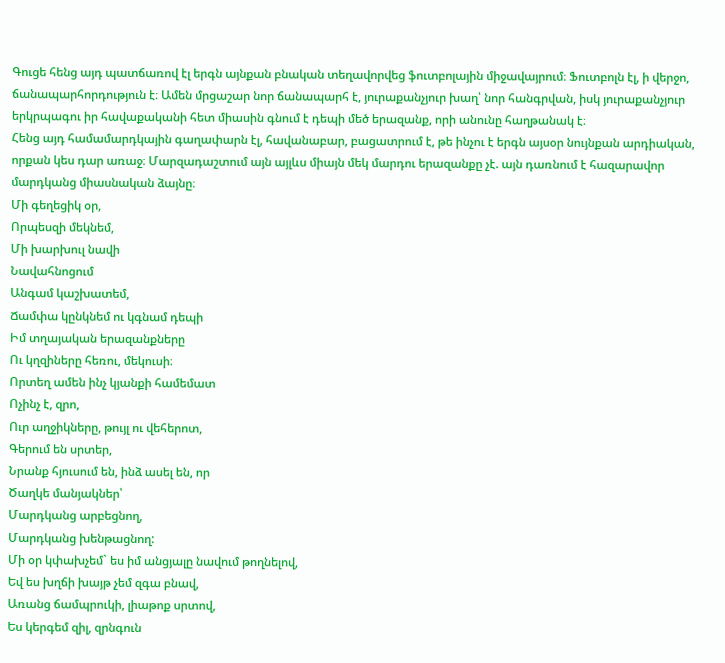Գուցե հենց այդ պատճառով էլ երգն այնքան բնական տեղավորվեց ֆուտբոլային միջավայրում։ Ֆուտբոլն էլ, ի վերջո, ճանապարհորդություն է։ Ամեն մրցաշար նոր ճանապարհ է, յուրաքանչյուր խաղ՝ նոր հանգրվան, իսկ յուրաքանչյուր երկրպագու իր հավաքականի հետ միասին գնում է դեպի մեծ երազանք, որի անունը հաղթանակ է։
Հենց այդ համամարդկային գաղափարն էլ, հավանաբար, բացատրում է, թե ինչու է երգն այսօր նույնքան արդիական, որքան կես դար առաջ։ Մարզադաշտում այն այլևս միայն մեկ մարդու երազանքը չէ. այն դառնում է հազարավոր մարդկանց միասնական ձայնը։
Մի գեղեցիկ օր,
Որպեսզի մեկնեմ,
Մի խարխուլ նավի
Նավահնոցում
Անգամ կաշխատեմ,
Ճամփա կընկնեմ ու կգնամ դեպի
Իմ տղայական երազանքները
Ու կղզիները հեռու, մեկուսի։
Որտեղ ամեն ինչ կյանքի համեմատ
Ոչինչ է, զրո,
Ուր աղջիկները, թույլ ու վեհերոտ,
Գերում են սրտեր,
Նրանք հյուսում են, ինձ ասել են, որ
Ծաղկե մանյակներ՝
Մարդկանց արբեցնող,
Մարդկանց խենթացնող:
Մի օր կփախչեմ` ես իմ անցյալը նավում թողնելով,
Եվ ես խղճի խայթ չեմ զգա բնավ,
Առանց ճամպրուկի, լիաթոք սրտով,
Ես կերգեմ զիլ, զրնգուն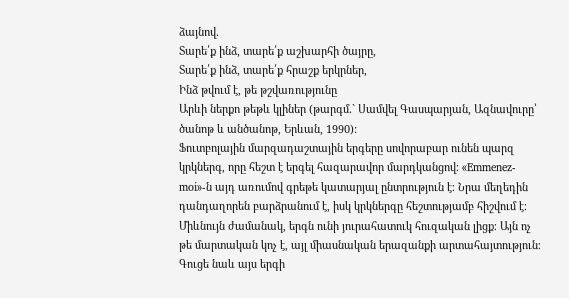ձայնով.
Տարե՛ք ինձ, տարե՛ք աշխարհի ծայրը,
Տարե՛ք ինձ, տարե՛ք հրաշք երկրներ,
Ինձ թվում է, թե թշվառությունը
Արևի ներքո թեթև կլիներ (թարգմ․` Սամվել Գասպարյան, Ազնավուրը՝ ծանոթ և անծանոթ, Երևան, 1990):
Ֆուտբոլային մարզադաշտային երգերը սովորաբար ունեն պարզ կրկներգ, որը հեշտ է երգել հազարավոր մարդկանցով։ «Emmenez-moi»-ն այդ առումով գրեթե կատարյալ ընտրություն է։ Նրա մեղեդին դանդաղորեն բարձրանում է, իսկ կրկներգը հեշտությամբ հիշվում է։ Միևնույն ժամանակ, երգն ունի յուրահատուկ հուզական լիցք։ Այն ոչ թե մարտական կոչ է, այլ միասնական երազանքի արտահայտություն։ Գուցե նաև այս երգի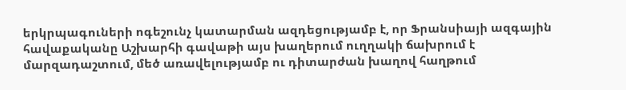երկրպագուների ոգեշունչ կատարման ազդեցությամբ է, որ Ֆրանսիայի ազգային հավաքականը Աշխարհի գավաթի այս խաղերում ուղղակի ճախրում է մարզադաշտում, մեծ առավելությամբ ու դիտարժան խաղով հաղթում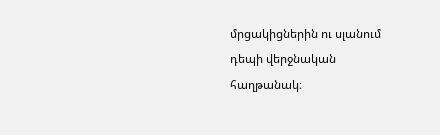մրցակիցներին ու սլանում դեպի վերջնական հաղթանակ։